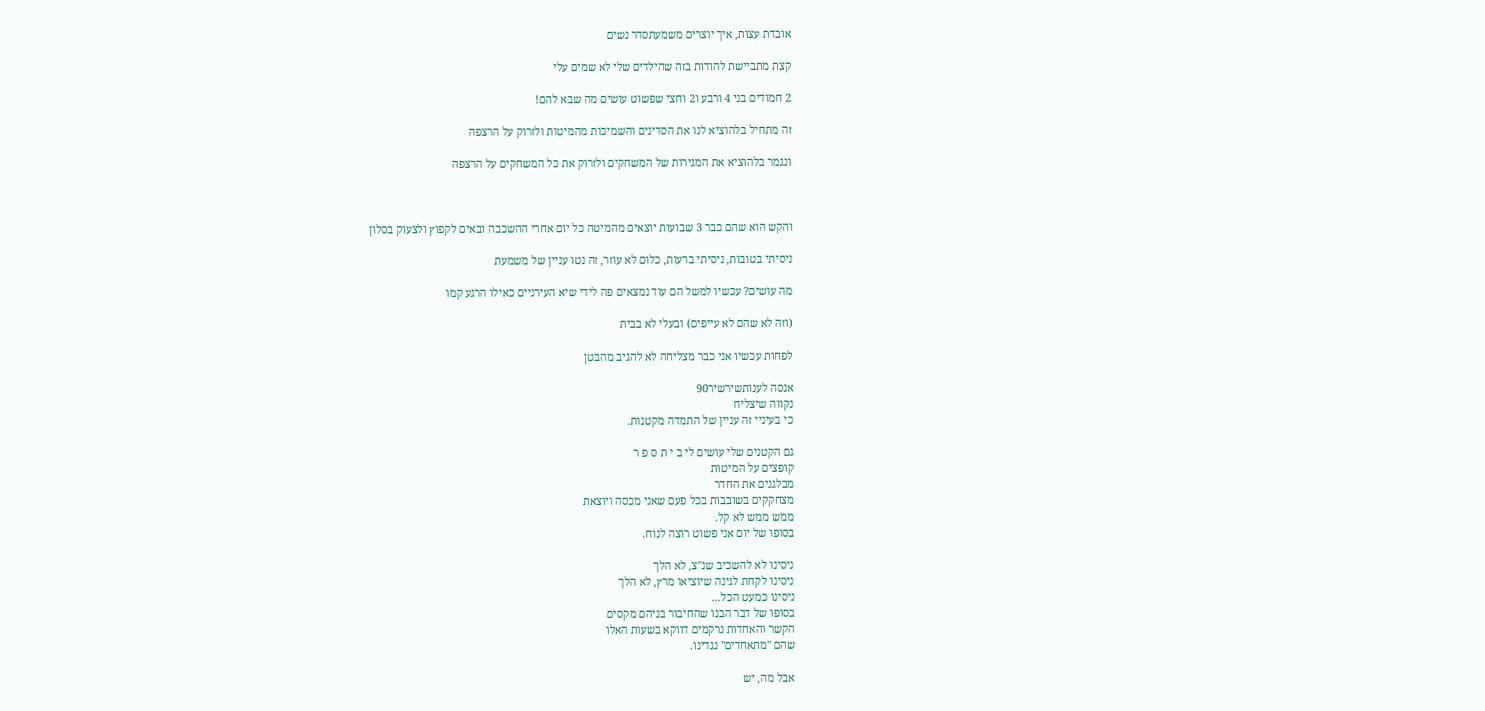אובדת עצות, איך יוצרים משמעתסדר נשים

קצת מתביישת להודות בזה שהילדים שלי לא שמים עלי

2 חמודים בני 4 ורבע ו2 וחצי שפשוט עושים מה שבא להם!

זה מתחיל בלהוציא לנו את הסדינים והשמיכות מהמיטות ולזרוק על הרצפה

ונגמר בלהוציא את המגירות של המשחקים ולזרוק את כל המשחקים על הרצפה



והקש הוא שהם כבר 3 שבועות יוצאים מהמיטה כל יום אחרי ההשכבה ובאים לקפוץ ולצעוק בסלון

ניסיתי בטובות, ניסיתי ברעות, כלום לא עוזר, זה נטו עניין של משמעת

מה עושים? עכשיו למשל הם עוד נמצאים פה לידי שיא העירניים כאילו הרגע קמו

(וזה לא שהם לא עייפים) ובעלי לא בבית

לפחות עכשיו אני כבר מצליחה לא להגיב מהבטן

אנסה לענותשירשיר90
נקווה שיצליח
כי בעיניי זה עניין של התמדה מקטנות.

גם הקטנים שלי עושים לי ב י ת ס פ ר
קופצים על המיטות
מבלגנים את החדר
מצחקקים בשובבות בכל פעם שאני מכסה ויוצאת
ממש ממש לא קל.
בסופו של יום אני פשוט רוצה לנוח.

ניסינו לא להשכיב שנ"צ, לא הלך
ניסינו לקחת לגינה שיוציאו מרץ, לא הלך
ניסינו כמעט הכל...
בסופו של דבר הבנו שהחיבור בניהם מקסים
הקשר והאחדות נרקמים דווקא בשעות האלו
שהם "מתאחדים" נגדינו.

אבל מה, יש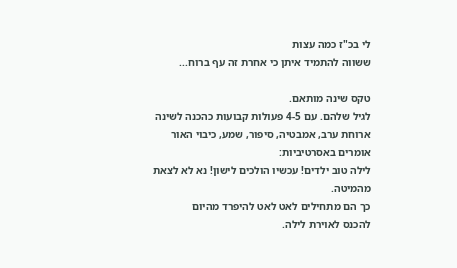לי בכ"ז כמה עצות
ששווה להתמיד איתן כי אחרת זה עף ברוח...

טקס שינה מותאם.
לגיל שלהם. עם 4-5 פעולות קבועות כהכנה לשינה
ארוחת ערב, אמבטיה, סיפור, שמע, כיבוי האור
אומרים באסרטיביות:
לילה טוב ילדים! עכשיו הולכים לישון! נא לא לצאת מהמיטה.
כך הם מתחילים לאט לאט להיפרד מהיום
להכנס לאוירת לילה.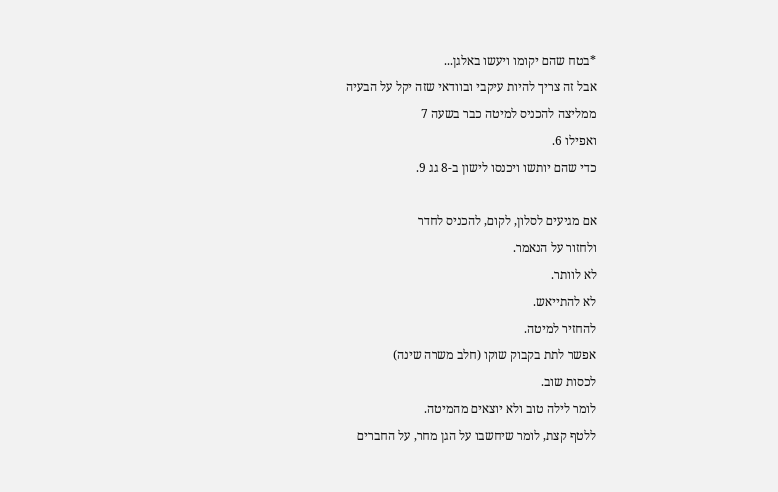*בטח שהם יקומו ויעשו באלגן...
אבל זה צריך להיות עיקבי ובוודאי שזה יקל על הבעיה
ממליצה להכניס למיטה כבר בשעה 7
ואפילו 6.
כדי שהם יותשו ויכנסו לישון ב-8 גג 9.

אם מגיעים לסלון, לקום, להכניס לחדר
ולחזור על הנאמר.
לא לוותר.
לא להתייאש.
להחזיר למיטה.
אפשר לתת בקבוק שוקו (חלב משרה שינה)
לכסות שוב.
לומר לילה טוב ולא יוצאים מהמיטה.
ללטף קצת, לומר שיחשבו על הגן מחר, על החברים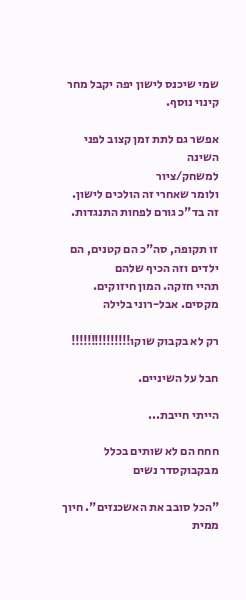שמי שיכנס לישון יפה יקבל מחר קינוי נוסף.

אפשר גם לתת זמן קצוב לפני השינה
למשחק/ציור
ולומר שאחרי זה הולכים לישון.
זה בד"כ גורם לפחות התנגדות.

זו תקופה, סה"כ הם קטנים, הם ילדים וזה הכיף שלהם
תהיי חזקה. המון חיזוקים.
מקסים. אבל-רוני בלילה

רק לא בקבוק שוקו!!!!!!!!!!!!!!!

חבל על השיניים.

הייתי חייבת...

חחח הם לא שותים בכלל מבקבוקסדר נשים

"הכל סובב את האשכנזים". חיוך ממית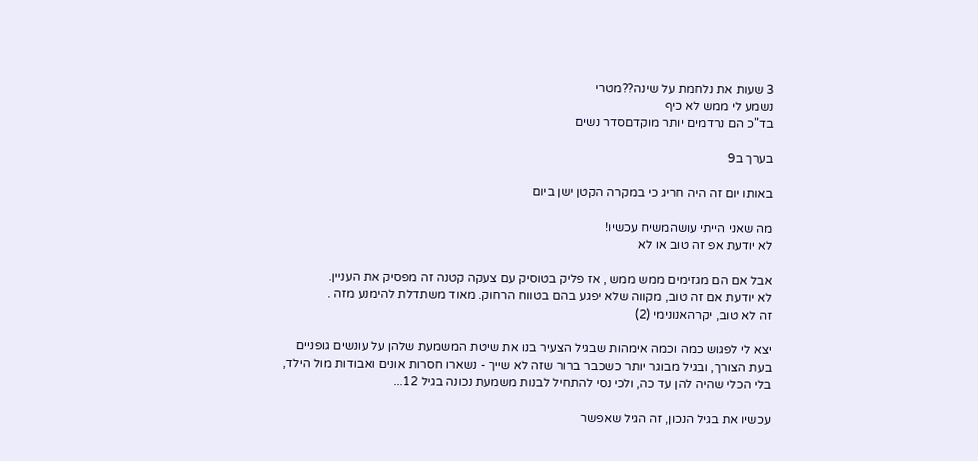3 שעות את נלחמת על שינה??מטרי
נשמע לי ממש לא כיף
בד"כ הם נרדמים יותר מוקדםסדר נשים

בערך ב9

באותו יום זה היה חריג כי במקרה הקטן ישן ביום

מה שאני הייתי עושהמשיח עכשיו!
לא יודעת אפ זה טוב או לא

אבל אם הם מגזימים ממש ממש , אז פליק בטוסיק עם צעקה קטנה זה מפסיק את העניין.
לא יודעת אם זה טוב, מקווה שלא יפגע בהם בטווח הרחוק. מאוד משתדלת להימנע מזה .
זה לא טוב, יקרהאנונימי (2)

יצא לי לפגוש כמה וכמה אימהות שבגיל הצעיר בנו את שיטת המשמעת שלהן על עונשים גופניים בעת הצורך, ובגיל מבוגר יותר כשכבר ברור שזה לא שייך - נשארו חסרות אונים ואבודות מול הילד, בלי הכלי שהיה להן עד כה, ולכי נסי להתחיל לבנות משמעת נכונה בגיל 12...

עכשיו את בגיל הנכון, זה הגיל שאפשר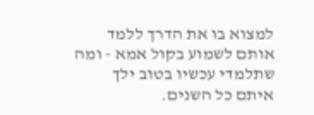למצוא בו את הדרך ללמד אותם לשמוע בקול אמא - ומה שתלמדי עכשיו בטוב ילך איתם כל השנים.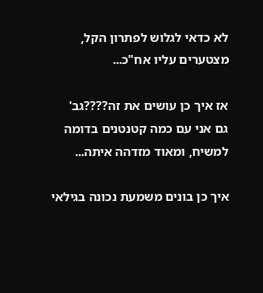לא כדאי לגלוש לפתרון הקל, מצטערים עליו אח"כ...

אז איך כן עושים את זה????גב'
גם אני עם כמה קטנטנים בדומה למשיח, ומאוד מזדהה איתה...

איך כן בונים משמעת נכונה בגילאי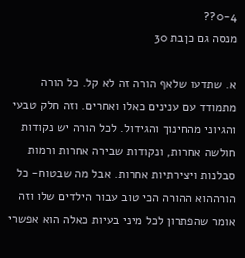0-4??
מנסה גם כןבת 30

א. שתדעו שלאף הורה זה לא קל. כל הורה מתמודד עם ענינים כאלו ואחרים. וזה חלק טבעי והגיוני מהחינוך והגידול. לכל הורה יש נקודות חולשה אחרות, ונקודות שבירה אחרות ורמות סבלנות ויצירתיות אחרות. אבל מה שבטוח- כל הורההוא ההורה הכי טוב עבור הילדים שלו וזה אומר שהפתרון לכל מיני בעיות כאלה הוא אפשרי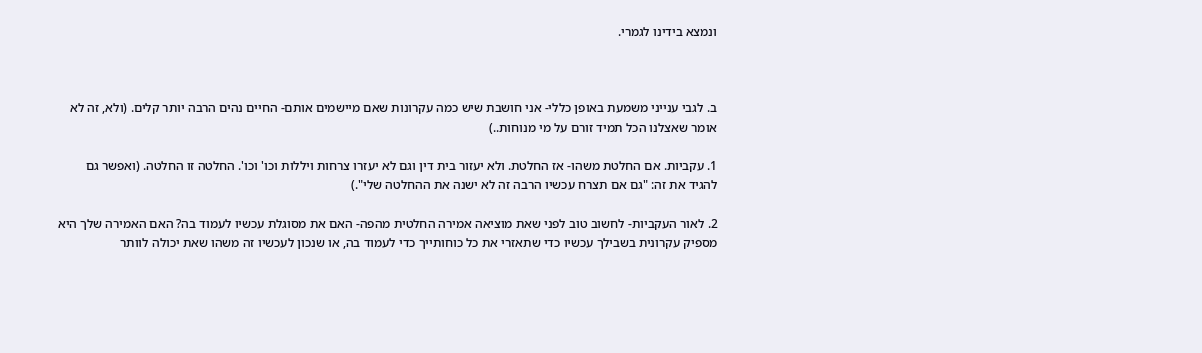ונמצא בידינו לגמרי.



ב. לגבי ענייני משמעת באופן כללי- אני חושבת שיש כמה עקרונות שאם מיישמים אותם- החיים נהים הרבה יותר קלים. (ולא, זה לא אומר שאצלנו הכל תמיד זורם על מי מנוחות..)

1. עקביות. אם החלטת משהו- אז החלטת. ולא יעזור בית דין וגם לא יעזרו צרחות ויללות וכו' וכו'. החלטה זו החלטה. (ואפשר גם להגיד את זה: "גם אם תצרח עכשיו הרבה זה לא ישנה את ההחלטה שלי".)

2. לאור העקביות- לחשוב טוב לפני שאת מוציאה אמירה החלטית מהפה- האם את מסוגלת עכשיו לעמוד בה? האם האמירה שלך היא מספיק עקרונית בשבילך עכשיו כדי שתאזרי את כל כוחותייך כדי לעמוד בה, או שנכון לעכשיו זה משהו שאת יכולה לוותר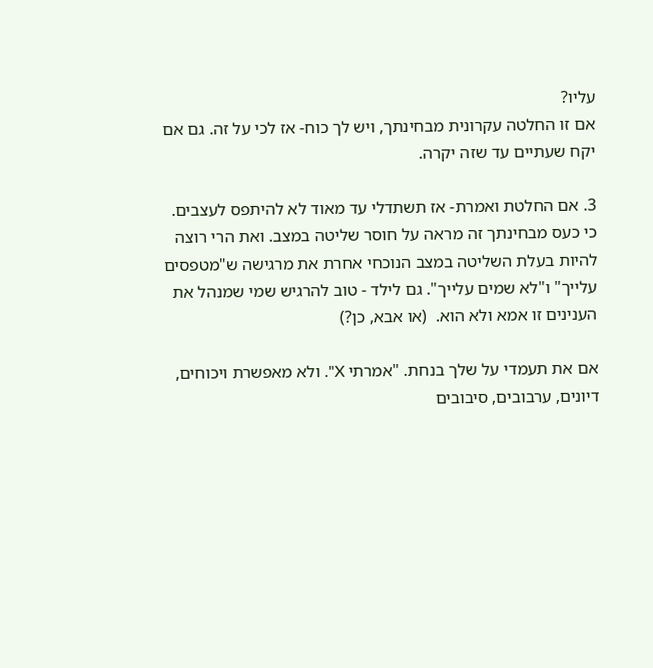עליו?                                                                                                         אם זו החלטה עקרונית מבחינתך, ויש לך כוח- אז לכי על זה. גם אם יקח שעתיים עד שזה יקרה.

3. אם החלטת ואמרת- אז תשתדלי עד מאוד לא להיתפס לעצבים. כי כעס מבחינתך זה מראה על חוסר שליטה במצב. ואת הרי רוצה להיות בעלת השליטה במצב הנוכחי אחרת את מרגישה ש"מטפסים עלייך" ו"לא שמים עלייך". גם לילד - טוב להרגיש שמי שמנהל את הענינים זו אמא ולא הוא.  (או אבא, כן?)

אם את תעמדי על שלך בנחת. "אמרתי X". ולא מאפשרת ויכוחים, דיונים, ערבובים, סיבובים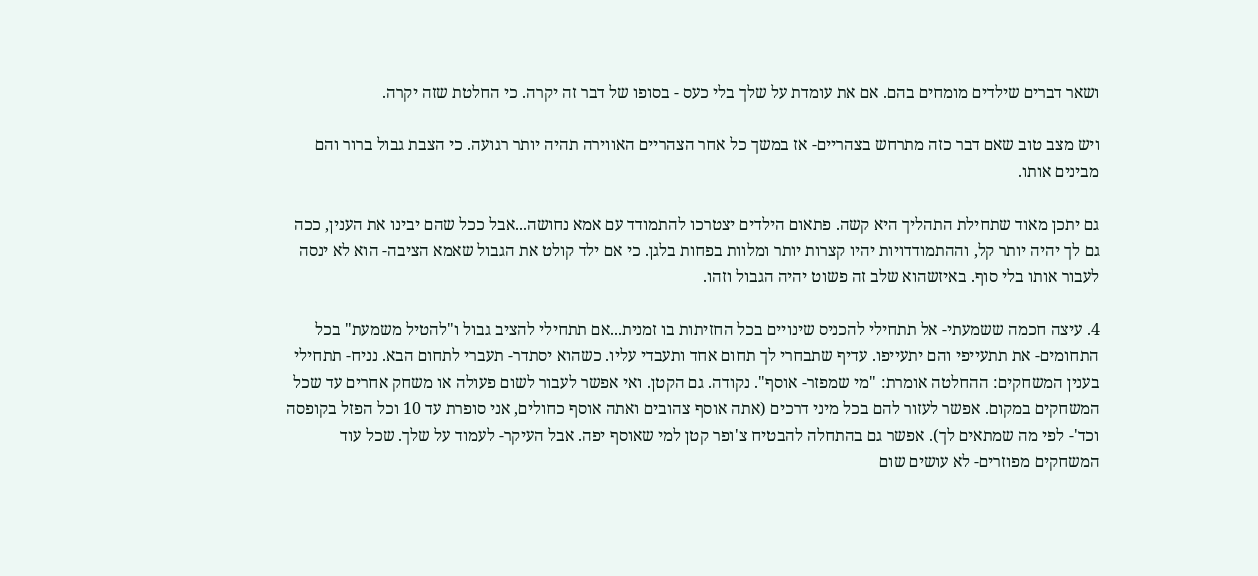ושאר דברים שילדים מומחים בהם. אם את עומדת על שלך בלי כעס - בסופו של דבר זה יקרה. כי החלטת שזה יקרה.

ויש מצב טוב שאם דבר כזה מתרחש בצהריים- אז במשך כל אחר הצהריים האווירה תהיה יותר רגועה. כי הצבת גבול ברור והם מבינים אותו.

גם יתכן מאוד שתחילת התהליך היא קשה. פתאום הילדים יצטרכו להתמודד עם אמא נחושה...אבל ככל שהם יבינו את הענין, ככה גם לך יהיה יותר קל, וההתמודדויות יהיו קצרות יותר ומלוות בפחות בלגן. כי אם ילד קולט את הגבול שאמא הציבה- הוא לא ינסה לעבור אותו בלי סוף. באיזשהוא שלב זה פשוט יהיה הגבול וזהו.

4. עיצה חכמה ששמעתי- אל תתחילי להכניס שינויים בכל החזיתות בו זמנית...אם תתחילי להציב גבול ו"להטיל משמעת" בכל התחומים- את תתעייפי והם יתעייפו. עדיף שתבחרי לך תחום אחד ותעבדי עליו. כשהוא יסתדר- תעברי לתחום הבא. נניח- תתחילי בענין המשחקים: ההחלטה אומרת: "מי שמפזר- אוסף". נקודה. גם הקטן. ואי אפשר לעבור לשום פעולה או משחק אחרים עד שכל המשחקים במקום. אפשר לעזור להם בכל מיני דרכים (אתה אוסף צהובים ואתה אוסף כחולים, אני סופרת עד 10 וכל הפזל בקופסה וכד'- לפי מה שמתאים לך). אפשר גם בהתחלה להבטיח צ'ופר קטן למי שאוסף יפה. אבל העיקר- לעמוד על שלך. שכל עוד המשחקים מפוזרים- לא עושים שום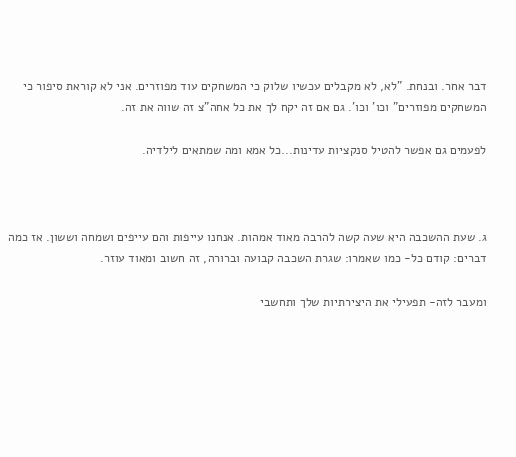דבר אחר. ובנחת. "לא, לא מקבלים עכשיו שלוק כי המשחקים עוד מפוזרים. אני לא קוראת סיפור כי המשחקים מפוזרים" וכו' וכו'. גם אם זה יקח לך את כל אחה"צ זה שווה את זה.

לפעמים גם אפשר להטיל סנקציות עדינות...כל אמא ומה שמתאים לילדיה.



ג. שעת ההשכבה היא שעה קשה להרבה מאוד אמהות. אנחנו עייפות והם עייפים ושמחה וששון. אז כמה דברים: קודם כל- כמו שאמרו: שגרת השכבה קבועה וברורה, זה חשוב ומאוד עוזר.

ומעבר לזה- תפעילי את היצירתיות שלך ותחשבי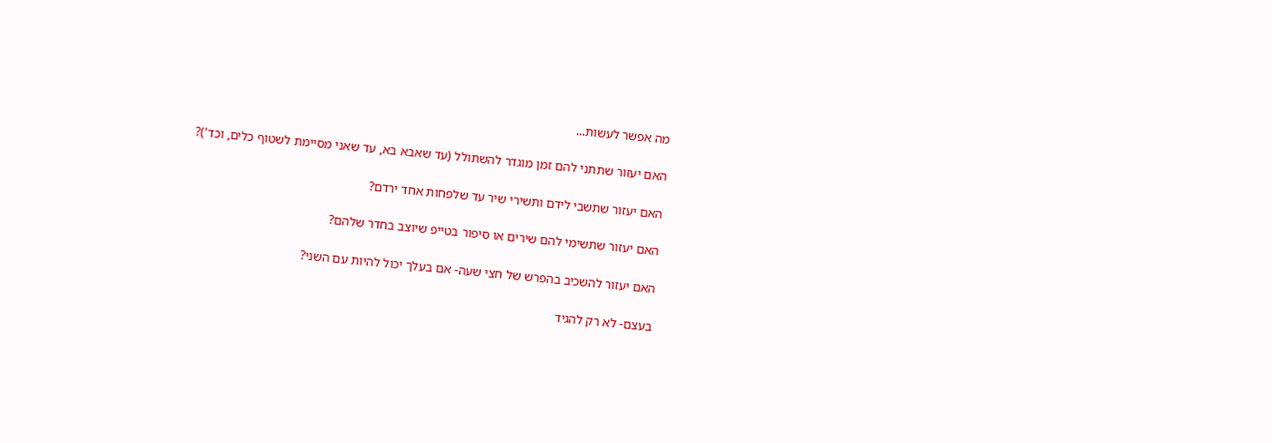מה אפשר לעשות...

האם יעזור שתתני להם זמן מוגדר להשתולל (עד שאבא בא, עד שאני מסיימת לשטוף כלים, וכד')?

האם יעזור שתשבי לידם ותשירי שיר עד שלפחות אחד ירדם?

האם יעזור שתשימי להם שירים או סיפור בטייפ שיוצב בחדר שלהם?

האם יעזור להשכיב בהפרש של חצי שעה- אם בעלך יכול להיות עם השני?

בעצם- לא רק להגיד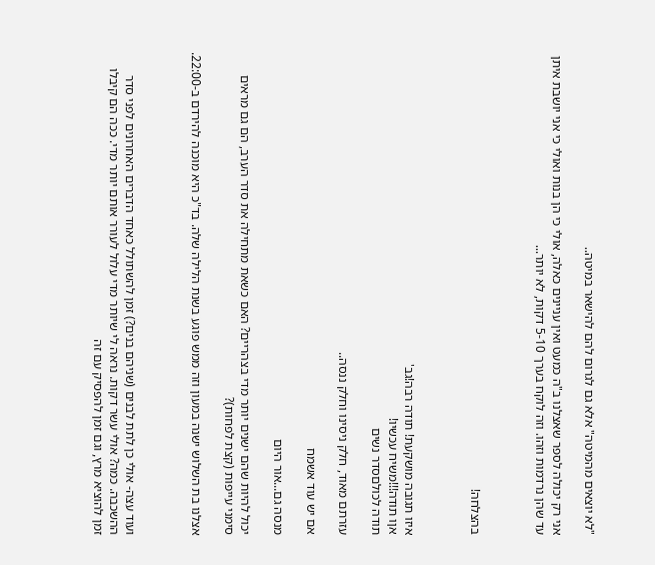"לא יוצאים מהמיטה" אלא גם לגרום להם להישאר במיטה..

אני רק יכולה לספר שאצלנו ב"ה כמעט ואין עניינים כאלה, אולי כי הן בנות ואולי כי אני יושבת איתן עד שהן נרדמות וזהו. וזה לוקח בערך 5-10 דקות, לא יותר...



בהצלחה!



איזו תגובה מושקעת! תודה רבה!גב'
אןו תודה!!!משיח עכשיו!
תודה לכולםסדר נשים

עזרתם מאוד, חלק ניסינו וחלק ננסה..

אם יש עוד אשמח

מנסה גם...אור היום

יכול להיות שהם ישנים יותר מדי בצהריים? האם כשאת מתחילה את סדר הערב, הם גם מראים סימני עייפות (קצת לפחות)?

אצלנו בת השלוש ישנה במעון וזה ממש פוגע בשנת הלילה שלה. בד"כ היא מוכנה להירדם ב-22:00.



ועוד עצה- אולי כן לתת לבנים (שניהם בנים?) זמן להשתולל כאחד הדברים האחרונים לפני סדר ההשכבה. כמה? אולי עשר דקות. נראה לי שיותר מדי עלול לעורר אותם יותר מדי. ככה הם קיבלו זמן להוציא מרץ, וגם זמן להפסיק עם זה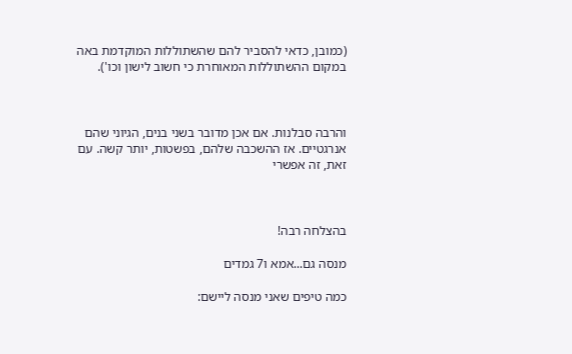(כמובן, כדאי להסביר להם שהשתוללות המוקדמת באה במקום ההשתוללות המאוחרת כי חשוב לישון וכו').



והרבה סבלנות. אם אכן מדובר בשני בנים, הגיוני שהם אנרגטיים. אז ההשכבה שלהם, בפשטות, יותר קשה. עם זאת, זה אפשרי



בהצלחה רבה!

מנסה גם...אמא ו7 גמדים

כמה טיפים שאני מנסה ליישם: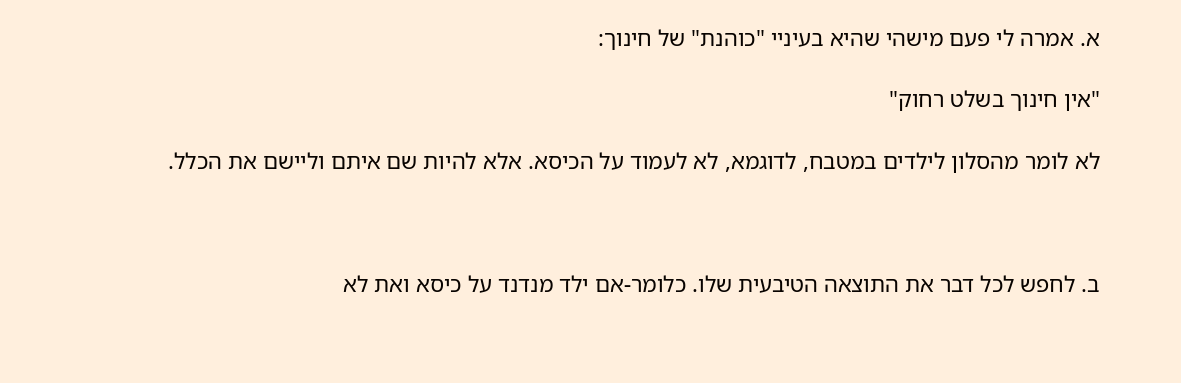א. אמרה לי פעם מישהי שהיא בעיניי "כוהנת" של חינוך:

"אין חינוך בשלט רחוק"

לא לומר מהסלון לילדים במטבח, לדוגמא, לא לעמוד על הכיסא. אלא להיות שם איתם וליישם את הכלל.



ב. לחפש לכל דבר את התוצאה הטיבעית שלו. כלומר-אם ילד מנדנד על כיסא ואת לא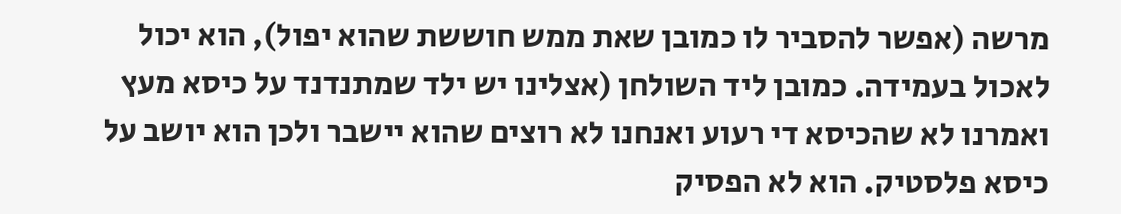מרשה (אפשר להסביר לו כמובן שאת ממש חוששת שהוא יפול), הוא יכול לאכול בעמידה. כמובן ליד השולחן (אצלינו יש ילד שמתנדנד על כיסא מעץ ואמרנו לא שהכיסא די רעוע ואנחנו לא רוצים שהוא יישבר ולכן הוא יושב על כיסא פלסטיק. הוא לא הפסיק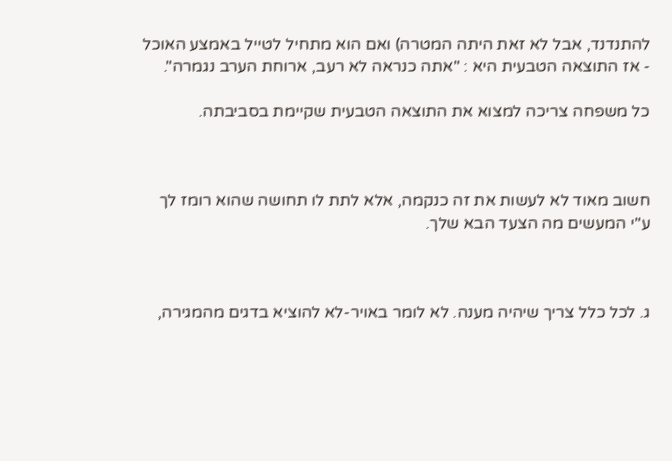להתנדנד, אבל לא זאת היתה המטרה) ואם הוא מתחיל לטייל באמצע האוכל - אז התוצאה הטבעית היא : "אתה כנראה לא רעב, ארוחת הערב נגמרה".

כל משפחה צריכה למצוא את התוצאה הטבעית שקיימת בסביבתה.



חשוב מאוד לא לעשות את זה כנקמה, אלא לתת לו תחושה שהוא רומז לך ע"י המעשים מה הצעד הבא שלך.



ג. לכל כלל צריך שיהיה מענה. לא לומר באויר-לא להוציא בדגים מהמגירה,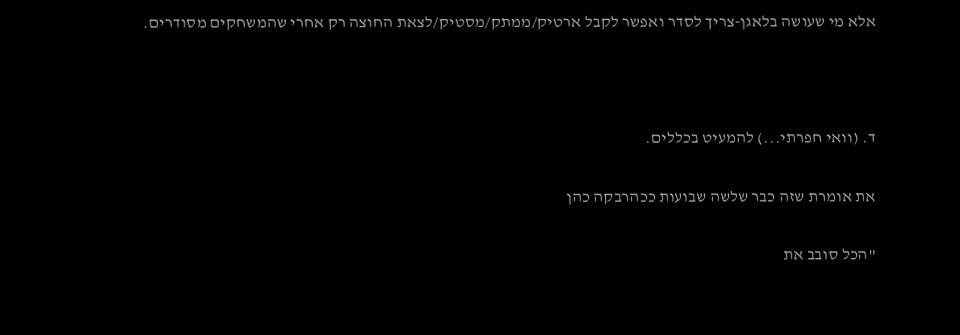אלא מי שעושה בלאגן-צריך לסדר ואפשר לקבל ארטיק/ממתק/מסטיק/לצאת החוצה רק אחרי שהמשחקים מסודרים.



ד. (וואי חפרתי...) להמעיט בכללים.

את אומרת שזה כבר שלשה שבועות ככהרבקה כהן

"הכל סובב את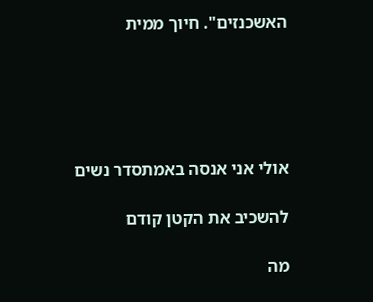האשכנזים". חיוך ממית





אולי אני אנסה באמתסדר נשים

להשכיב את הקטן קודם

מה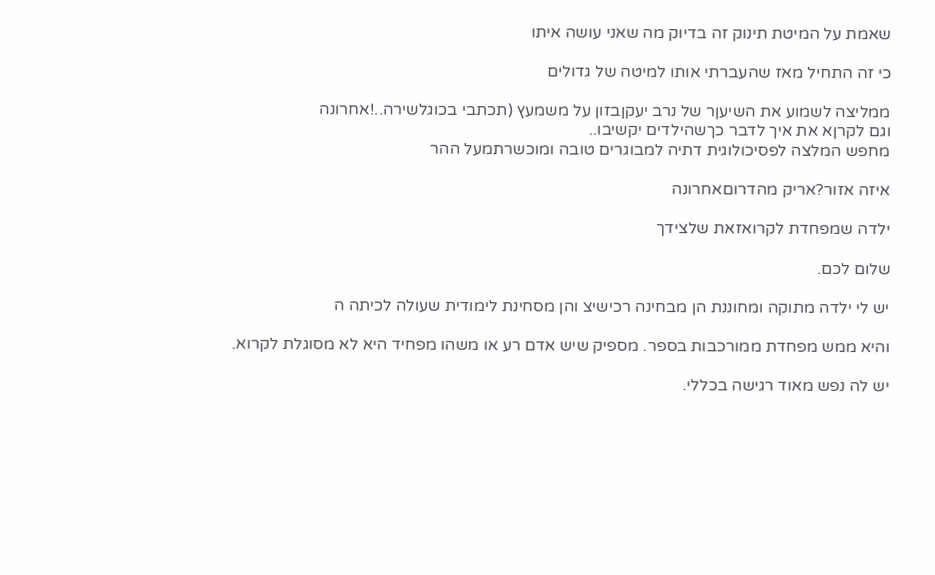שאמת על המיטת תינוק זה בדיוק מה שאני עושה איתו

כי זה התחיל מאז שהעברתי אותו למיטה של גדולים

ממליצה לשמוע את השיעןר של נרב יעקןבזון על משמעץ (תכתבי בכוגלשירה..!אחרונה
וגם לקרןא את איך לדבר כךשהילדים יקשיבו..
מחפש המלצה לפסיכולוגית דתיה למבוגרים טובה ומוכשרתמעל ההר

איזה אזור?אריק מהדרוםאחרונה

ילדה שמפחדת לקרואזאת שלצידך

שלום לכם.

יש לי ילדה מתוקה ומחוננת הן מבחינה רכישיצ והן מסחינת לימודית שעולה לכיתה ה

והיא ממש מפחדת ממורכבות בספר. מספיק שיש אדם רע או משהו מפחיד היא לא מסוגלת לקרוא.

יש לה נפש מאוד רגישה בכללי.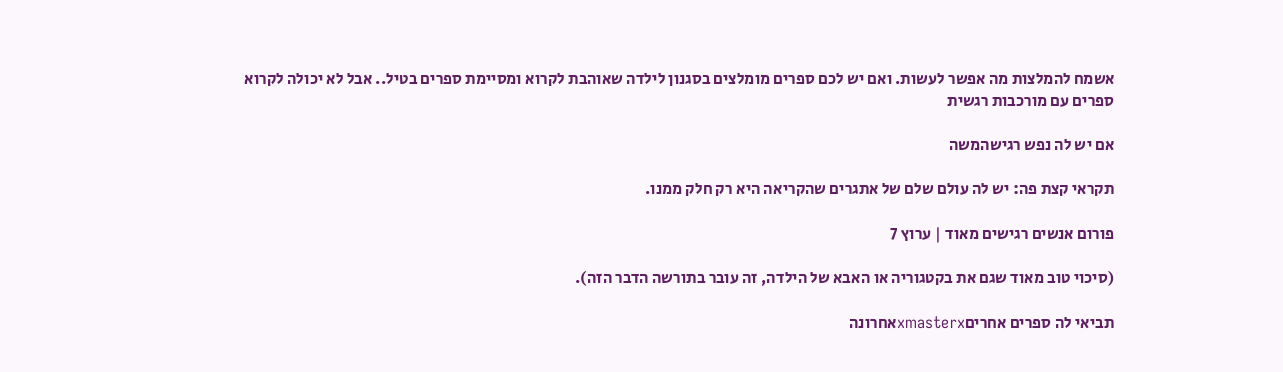אשמח להמלצות מה אפשר לעשות. ואם יש לכם ספרים מומלצים בסגנון לילדה שאוהבת לקרוא ומסיימת ספרים בטיל.. אבל לא יכולה לקרוא ספרים עם מורכבות רגשית

אם יש לה נפש רגישהמשה

תקראי קצת פה: יש לה עולם שלם של אתגרים שהקריאה היא רק חלק ממנו.

פורום אנשים רגישים מאוד | ערוץ 7

(סיכוי טוב מאוד שגם את בקטגוריה או האבא של הילדה, זה עובר בתורשה הדבר הזה).

תביאי לה ספרים אחריםxmasterxאחרונה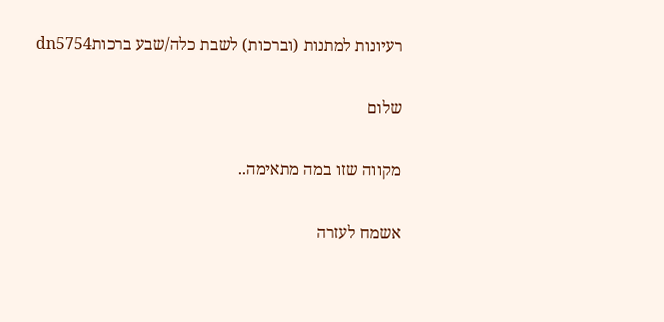רעיונות למתנות (וברכות) לשבת כלה/שבע ברכותdn5754

שלום

מקווה שזו במה מתאימה..

אשמח לעזרה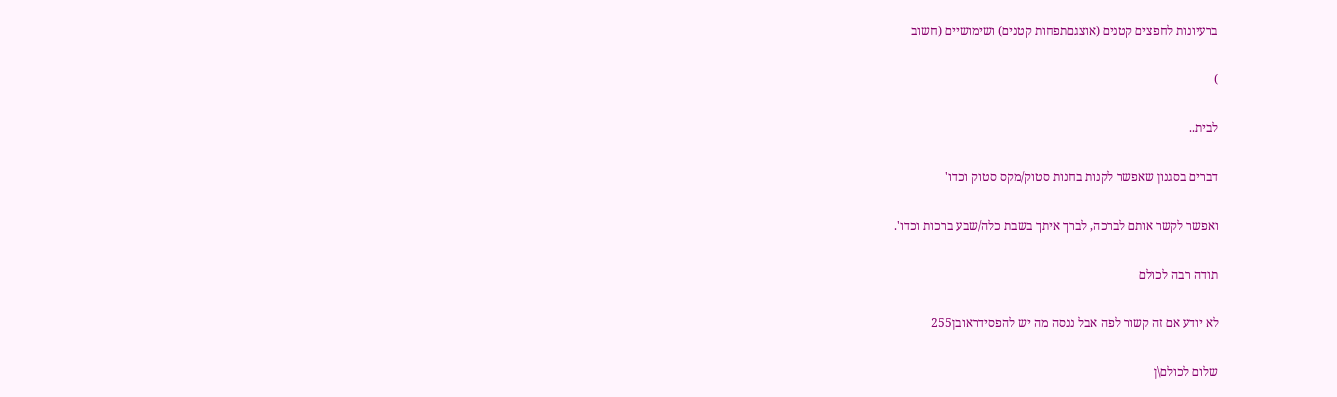ברעיונות לחפצים קטנים (אוצגםתפחות קטנים) ושימושיים (חשוב

)

לבית..

דברים בסגנון שאפשר לקנות בחנות סטוק/מקס סטוק וכדו'

ואפשר לקשר אותם לברכה, לברך איתך בשבת כלה/שבע ברכות וכדו'.

תודה רבה לכולם

לא יודע אם זה קשור לפה אבל ננסה מה יש להפסידראובן255

שלום לכולם\ן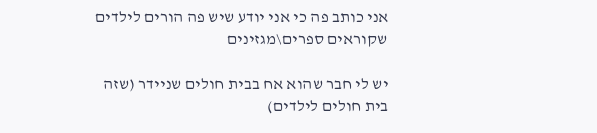אני כותב פה כי אני יודע שיש פה הורים לילדים שקוראים ספרים\מגזינים

יש לי חבר שהוא אח בבית חולים שניידר (שזה בית חולים לילדים)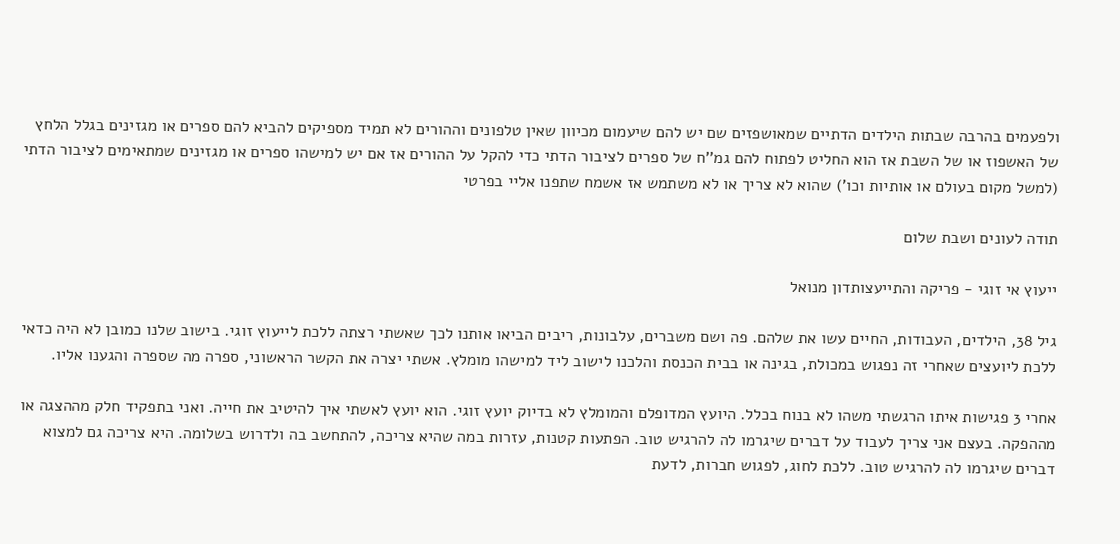ולפעמים בהרבה שבתות הילדים הדתיים שמאושפזים שם יש להם שיעמום מכיוון שאין טלפונים וההורים לא תמיד מספיקים להביא להם ספרים או מגזינים בגלל הלחץ של האשפוז או של השבת אז הוא החליט לפתוח להם גמ''ח של ספרים לציבור הדתי כדי להקל על ההורים אז אם יש למישהו ספרים או מגזינים שמתאימים לציבור הדתי (למשל מקום בעולם או אותיות וכו') שהוא לא צריך או לא משתמש אז אשמח שתפנו אליי בפרטי

תודה לעונים ושבת שלום

ייעוץ אי זוגי - פריקה והתייעצותדון מנואל

גיל 38, הילדים, העבודות, החיים עשו את שלהם. פה ושם משברים, עלבונות, ריבים הביאו אותנו לכך שאשתי רצתה ללכת לייעוץ זוגי. בישוב שלנו כמובן לא היה כדאי ללכת ליועצים שאחרי זה נפגוש במכולת, בגינה או בבית הכנסת והלכנו לישוב ליד למישהו מומלץ. אשתי יצרה את הקשר הראשוני, ספרה מה שספרה והגענו אליו.

אחרי 3 פגישות איתו הרגשתי משהו לא בנוח בכלל. היועץ המדופלם והמומלץ לא בדיוק יועץ זוגי. הוא יועץ לאשתי איך להיטיב את חייה. ואני בתפקיד חלק מההצגה או מההפקה. בעצם אני צריך לעבוד על דברים שיגרמו לה להרגיש טוב. הפתעות קטנות, עזרות במה שהיא צריכה, להתחשב בה ולדרוש בשלומה. היא צריכה גם למצוא דברים שיגרמו לה להרגיש טוב. ללכת לחוג, לפגוש חברות, לדעת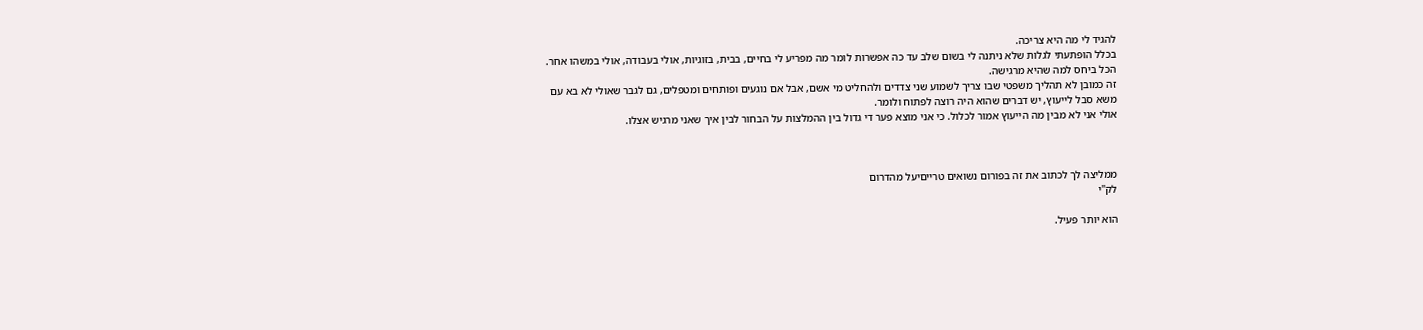להגיד לי מה היא צריכה.
בכלל הופתעתי לגלות שלא ניתנה לי בשום שלב עד כה אפשרות לומר מה מפריע לי בחיים, בבית, בזוגיות, אולי בעבודה, אולי במשהו אחר. הכל ביחס למה שהיא מרגישה.
זה כמובן לא תהליך משפטי שבו צריך לשמוע שני צדדים ולהחליט מי אשם, אבל אם נוגעים ופותחים ומטפלים, גם לגבר שאולי לא בא עם משא סבל לייעוץ, יש דברים שהוא היה רוצה לפתוח ולומר.
אולי אני לא מבין מה הייעוץ אמור לכלול. כי אני מוצא פער די גדול בין ההמלצות על הבחור לבין איך שאני מרגיש אצלו.



ממליצה לך לכתוב את זה בפורום נשואים טרייםיעל מהדרום
לק"י

הוא יותר פעיל.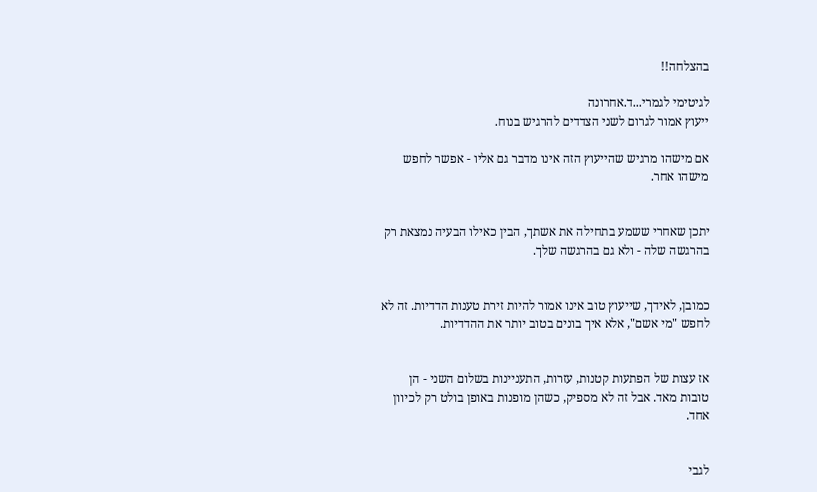בהצלחה!!

לגיטימי לגמרי...ד.אחרונה
ייעוץ אמור לגרום לשני הצדדים להרגיש בנוח.

אם מישהו מרגיש שהייעוץ הזה אינו מדבר גם אליו - אפשר לחפש מישהו אחר.


יתכן שאחרי ששמע בתחילה את אשתך, הבין כאילו הבעיה נמצאת רק בהרגשה שלה - ולא גם בהרגשה שלך.


כמובן, לאידך, שייעוץ טוב אינו אמור להיות זירת טענות הדדיות. זה לא לחפש "מי אשם", אלא איך בונים בטוב יותר את ההדדיות.


אז עצות של הפתעות קטנות, עזרות, התעניינות בשלום השני - הן טובות מאד. אבל זה לא מספיק, כשהן מופנות באופן בולט רק לכיוון אחד.


לגבי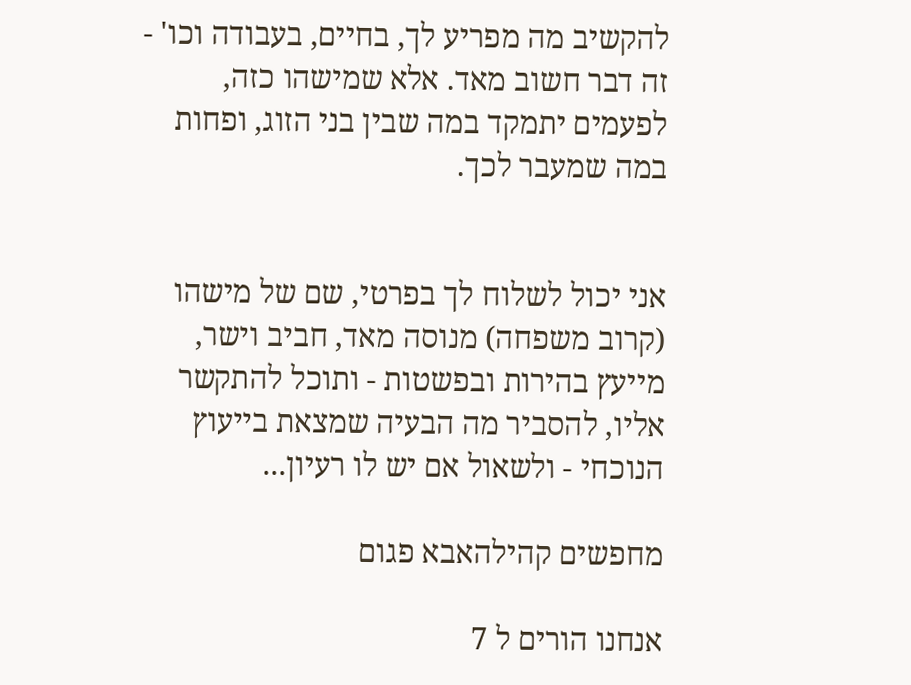להקשיב מה מפריע לך, בחיים, בעבודה וכו' - זה דבר חשוב מאד. אלא שמישהו כזה, לפעמים יתמקד במה שבין בני הזוג, ופחות במה שמעבר לכך.


אני יכול לשלוח לך בפרטי, שם של מישהו (קרוב משפחה) מנוסה מאד, חביב וישר, מייעץ בהירות ובפשטות - ותוכל להתקשר אליו, להסביר מה הבעיה שמצאת בייעוץ הנוכחי - ולשאול אם יש לו רעיון...

מחפשים קהילהאבא פגום

אנחנו הורים ל 7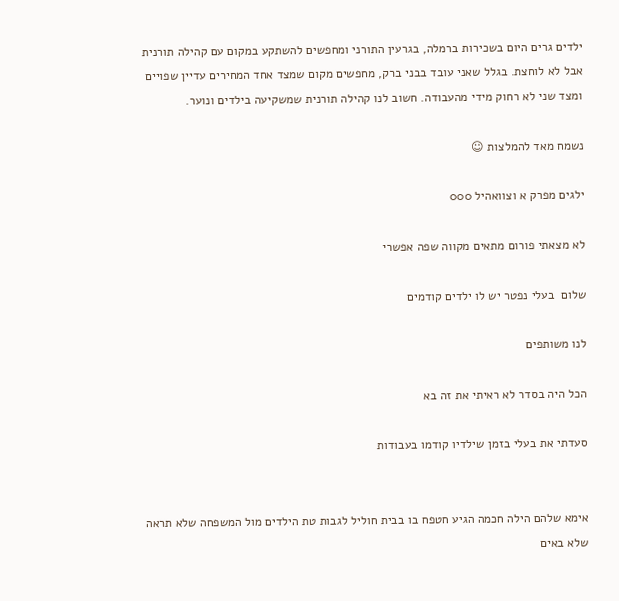ילדים גרים היום בשכירות ברמלה, בגרעין התורני ומחפשים להשתקע במקום עם קהילה תורנית אבל לא לוחצת. בגלל שאני עובד בבני ברק, מחפשים מקום שמצד אחד המחירים עדיין שפויים ומצד שני לא רחוק מידי מהעבודה. חשוב לנו קהילה תורנית שמשקיעה בילדים ונוער.

נשמח מאד להמלצות ☺

ילגים מפרק א וצוואהיל 000

לא מצאתי פורום מתאים מקווה שפה אפשרי

שלום  בעלי נפטר יש לו ילדים קודמים

לנו משותפים

הכל היה בסדר לא ראיתי את זה בא

סעדתי את בעלי בזמן שילדיו קודמו בעבודות


אימא שלהם הילה חכמה הגיע חטפח בו בבית חוליל לגבות טת הילדים מול המשפחה שלא תראה שלא באים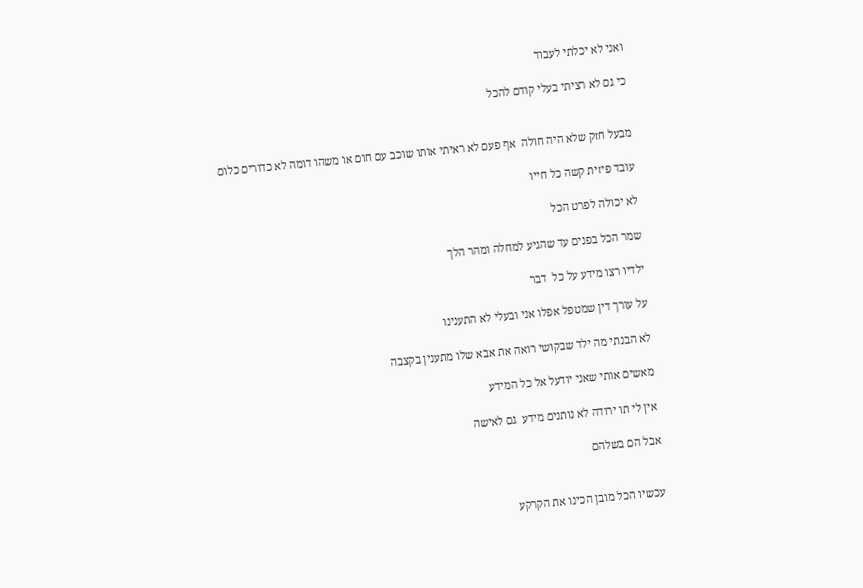ואני לא יכלתי לעבוד

כי גם לא רציתי בעלי קודם להכל


מבעל חזק שלא היה חולה  אף פעם לא ראיתי אותו שוכב עם חום או משהו דומה לא כדורים כלום

עובד פיזית קשה כל חייו

לא יכולה לפרט הכל

שמר הכל בפנים עד שהגיע למחלה ומהר הלך

ילדיו רצו מידע על כל  דבר

על עורך דין שמטפל אפלו אני ובעלי לא התענינו

לא הבנתי מה ילד שבקושי רואה את אבא שלו מתענין בקצבה

מאשים אותי שאני יודעל אל כל המידע

אין לי תו ירודה לא נותנים מידע  גם לאישה

אבל הם בשלהם


עכשיו הכל מובן הכינו את הקרקע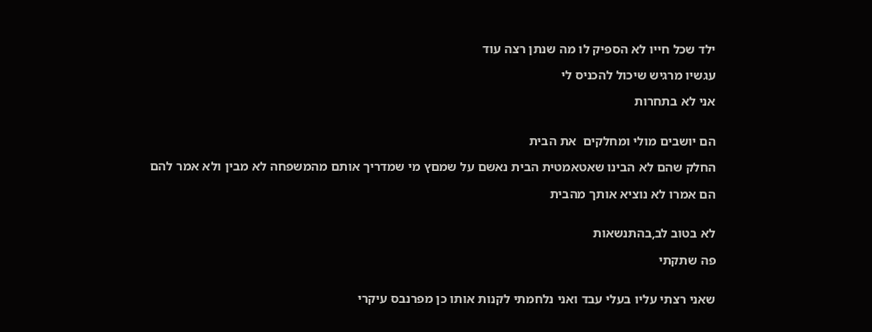ילד שכל חייו לא הספיק לו מה שנתן רצה עוד

עגשיו מרגיש שיכול להכניס לי

אני לא בתחרות


הם יושבים מולי ומחלקים  את הבית

החלק שהם לא הבינו שאטאמטית הבית נאשם על שמםץ מי שמדריך אותם מהמשפחה לא מבין ולא אמר להם

הם אמרו לא נוציא אותך מהבית


לא בטוב לב,בהתנשאות

פה שתקתי


שאני רצתי עליו בעלי עבד ואני נלחמתי לקנות אותו כן מפרנבס עיקרי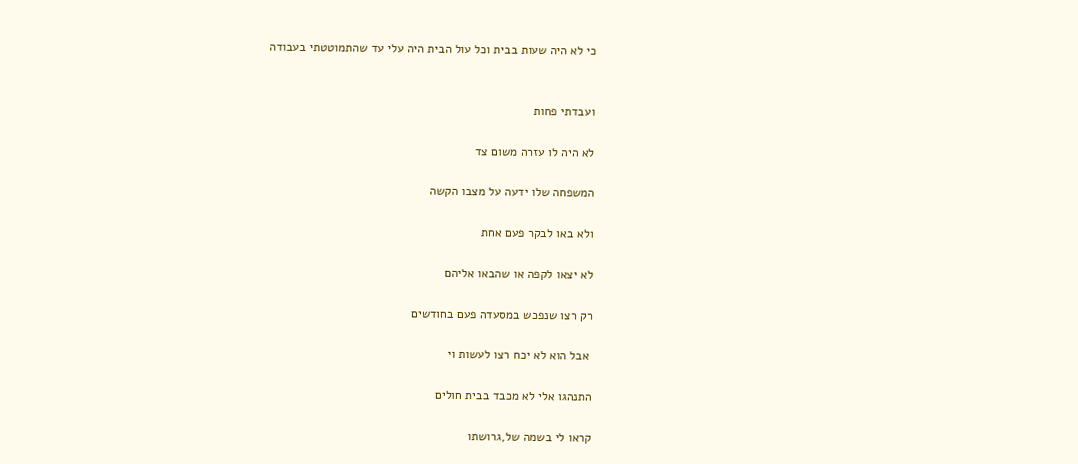כי לא היה שעות בבית וכל עול הבית היה עלי עד שהתמוטטתי בעבודה


ועבדתי פחות

לא היה לו עזרה משום צד

המשפחה שלו ידעה על מצבו הקשה

ולא באו לבקר פעם אחת

לא יצאו לקפה או שהבאו אליהם

רק רצו שנפכש במסעדה פעם בחודשים

 אבל הוא לא יכח רצו לעשות וי

התנהגו אלי לא מכבד בבית חולים

קראו לי בשמה של,גרושתו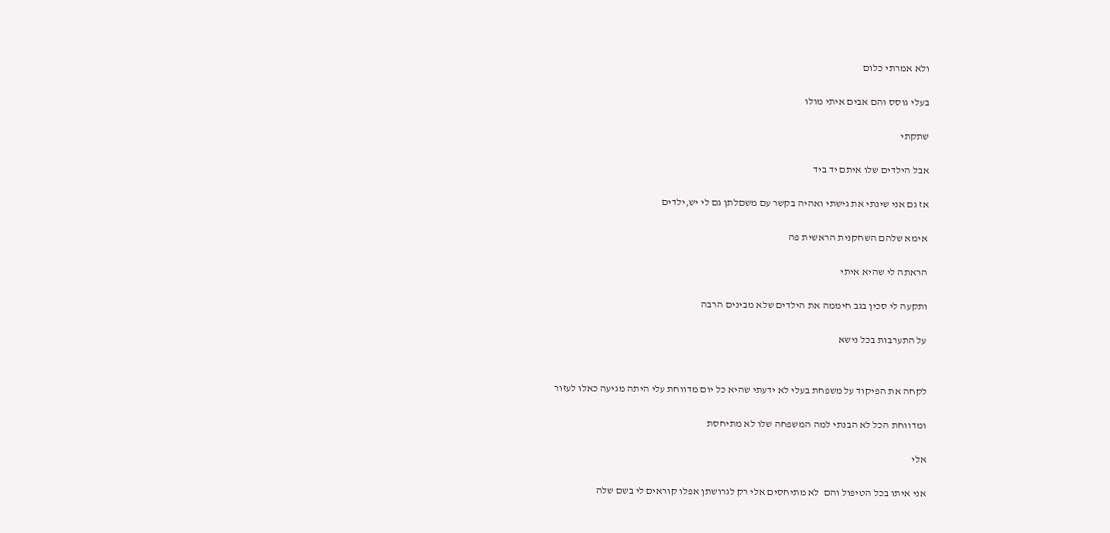ולא אמרתי כלום

בעלי גוסס והם אבים איתי מולו

שתקתי

אבל הילדים שלו איתם יד ביד

אז גם אני שינתי את גישתי ואהיה בקשר עם משםלתן גם לי יש,ילדים

אימא שלהם השחקנית הראשית פה

הראתה לי שהיא איתי

ותקעה לי סכין בגב חיממה את הילדים שלא מבינים הרבה

על התערבות בכל נישא


לקחה את הפיקוד על משפחת בעלי לא ידעתי שהיא כל יום מדווחת עלי היתה מגיעה כאלו לעזור

ומדווחת הכל לא הבנתי למה המשפחה שלו לא מתיחסת

אלי

אני איתו בכל הטיפול והם  לא מתיחסים אלי רק לגרושתן אפלו קוראים לי בשם שלה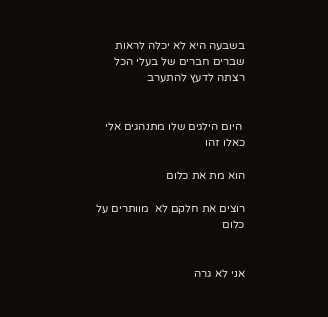בשבעה היא לא יכלה לראות שברים חברים של בעלי הכל  רצתה לדעץ להתערב


 היום הילגים שלו מתנהגים אלי כאלו זהו

הוא מת את כלום

רוצים את חלקם לא  מוותרים על כלום


אני לא גרה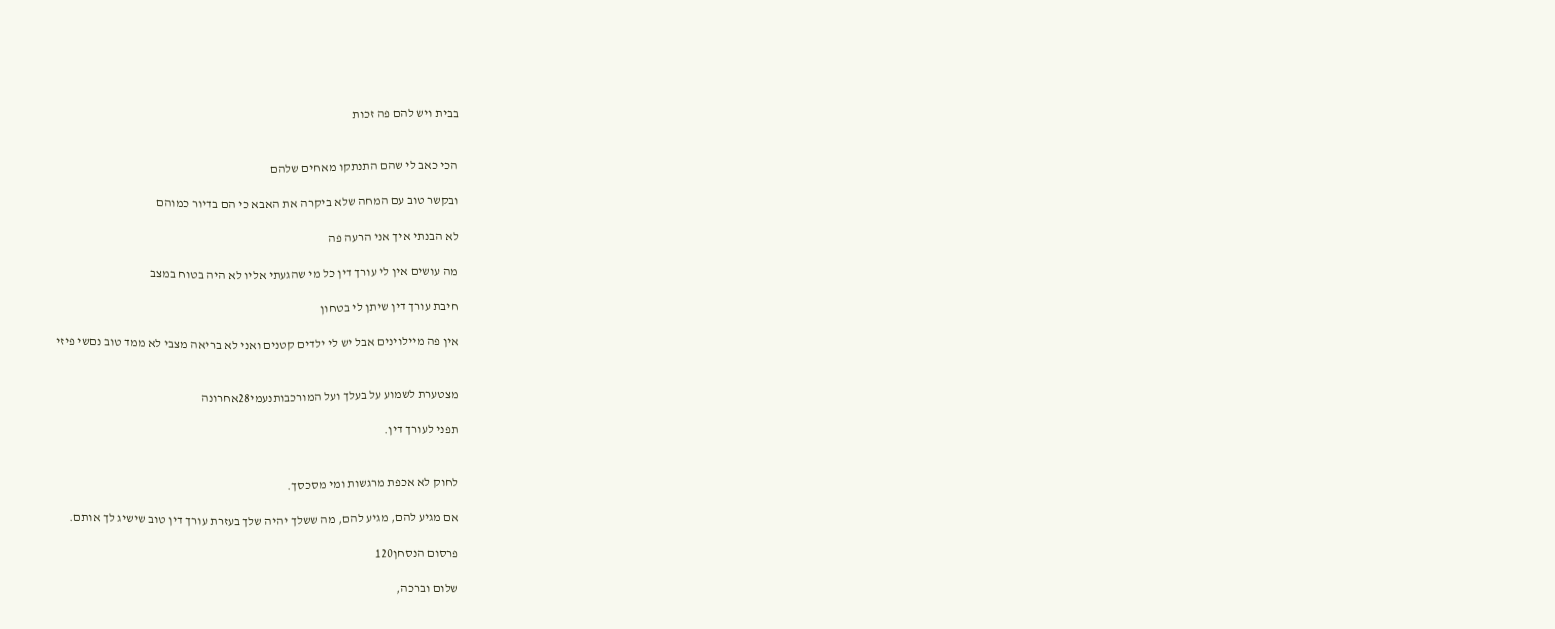בבית ויש להם פה זכות


הכי כאב לי שהם התנתקו מאחים שלהם

ובקשר טוב עם המחה שלא ביקרה את האבא כי הם בדיור כמוהם

לא הבנתי איך אני הרעה פה

מה עושים אין לי עורך דין כל מי שהגעתי אליו לא היה בטוח במצב

חיבת עורך דין שיתן לי בטחון

אין פה מיילוינים אבל יש לי ילדים קטנים ואני לא בריאה מצבי לא ממד טוב נםשי פיזי


מצטערת לשמוע על בעלך ועל המורכבותנעמי28אחרונה

תפני לעורך דין.


לחוק לא אכפת מרגשות ומי מסכסך.

אם מגיע להם, מגיע להם, מה ששלך יהיה שלך בעזרת עורך דין טוב שישיג לך אותם.

פרסום הנסחן120

שלום וברכה,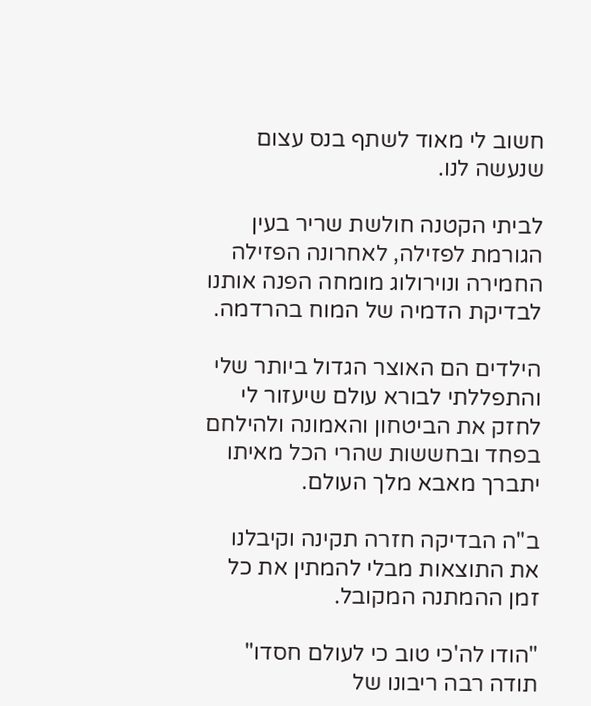חשוב לי מאוד לשתף בנס עצום שנעשה לנו.

לביתי הקטנה חולשת שריר בעין הגורמת לפזילה, לאחרונה הפזילה החמירה ונוירולוג מומחה הפנה אותנו לבדיקת הדמיה של המוח בהרדמה.

הילדים הם האוצר הגדול ביותר שלי והתפללתי לבורא עולם שיעזור לי לחזק את הביטחון והאמונה ולהילחם בפחד ובחששות שהרי הכל מאיתו יתברך מאבא מלך העולם.

ב"ה הבדיקה חזרה תקינה וקיבלנו את התוצאות מבלי להמתין את כל זמן ההמתנה המקובל.

"הודו לה'כי טוב כי לעולם חסדו" תודה רבה ריבונו של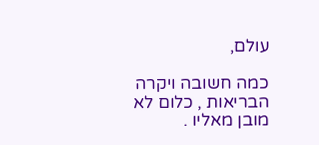עולם,

כמה חשובה ויקרה הבריאות , כלום לא מובן מאליו .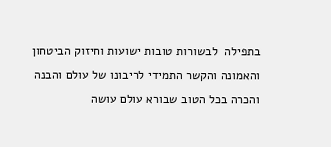בתפילה  לבשורות טובות ישועות וחיזוק הביטחון והאמונה והקשר התמידי לריבונו של עולם והבנה והכרה בכל הטוב שבורא עולם עושה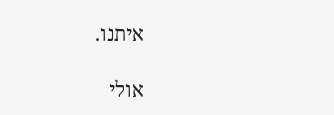איתנו.

אולי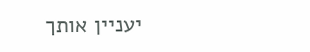יעניין אותך